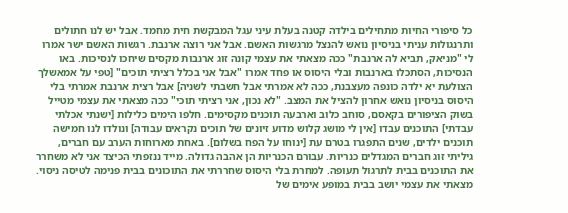כל סיפורי החיות מתחילים בילדה קטנה בעלת עיני עגל המבקשת חית מחמד. אבל יש לנו חתולים ותרנגולות עניתי בניסיון נואש להנצל מרגשות האשם. אבל אני רוצה ארנבת. רגשות האשם ישר אמרו לי "מניאק, תביא לה ארנבת" ככה מצאתי את עצמי קונה זוג ארנבות מקסים שיחכו לנסיכות. באו הנסיכות, הסתכלו בארנבות ובלי היסוס או פחד אמרו "אבל אני בכלל רציתי תוכים" [טפי על אמאשלך הצולעת יא ילדה כונפה מעצבנת, ככה לא אמרתי אבל חשבתי לשניה] אבל רצית ארנבת אמרתי בלי היסוס בניסיון נואש אחרון להציל את המצב. "לא נכון, אני רציתי תוכי" ככה מצאתי את עצמי מטייל בשוק הציפורים בקאסם, סוחב כלוב וארבעה תוכנים מקסימים. חלפו הימים כלילות [ישנתי אכלתי עבדתי] התוכנים עבדו [אין לי מושג קלוש מדוע זיונים של תוכים נקראים עבודה] ונולדו לנו חמישה תוכנים ילדים, שנים התפגרו בטרם עת [ינוחו על הפח בשלום]. באחת מארוחות הערב עם חברים, גיליתי זוג חברים המגדלים כנריות. עבורם הכנריות הן אהבה גדולה. מייד ננזפתי הכיצד אני לא משחרר את התוכנים בבית לתרגול תעופה. למחרת בלי היסוס שחררתי את התוכונים בבית פנימה לטיסה ניסוי. מצאתי את עצמי יושב בבית במופע אימים של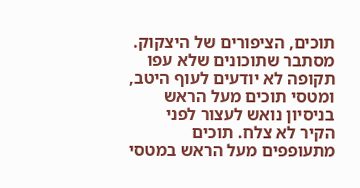תוכים, הציפורים של היצקוק. מסתבר שתוכונים שלא עפו תקופה לא יודעים לעוף היטב, ומטסי תוכים מעל הראש בניסיון נואש לעצור לפני הקיר לא צלח. תוכים מתעופפים מעל הראש במטסי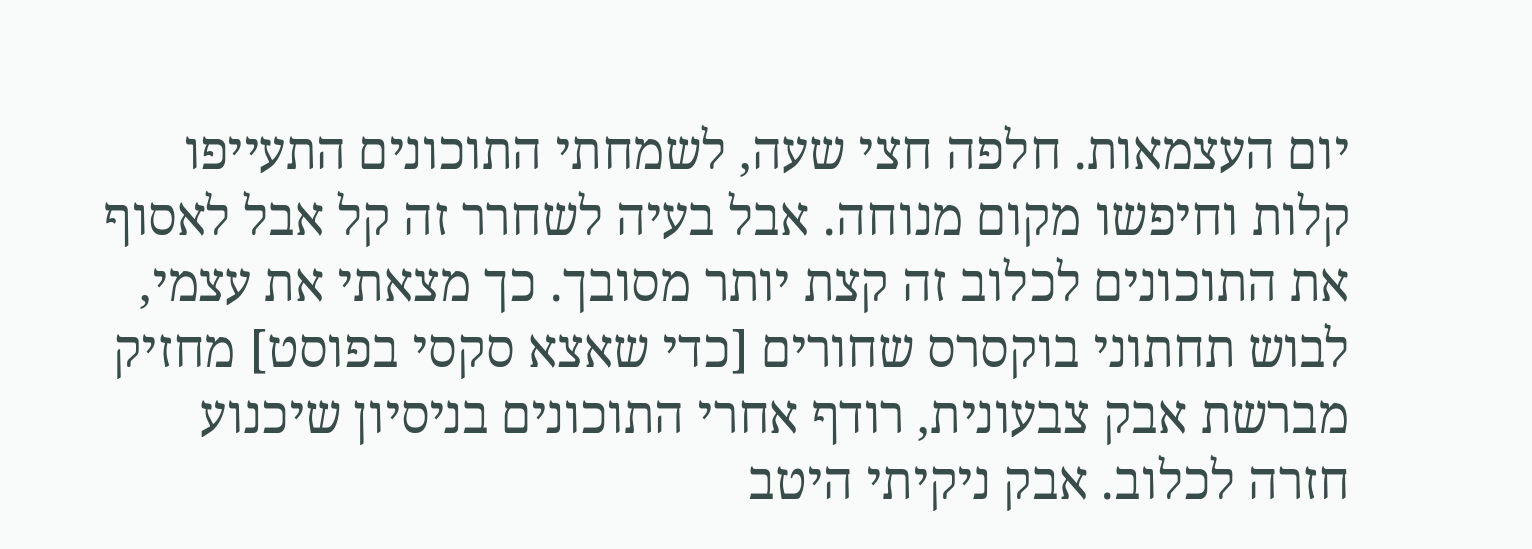יום העצמאות. חלפה חצי שעה, לשמחתי התוכונים התעייפו קלות וחיפשו מקום מנוחה. אבל בעיה לשחרר זה קל אבל לאסוף את התוכונים לכלוב זה קצת יותר מסובך. כך מצאתי את עצמי, לבוש תחתוני בוקסרס שחורים [כדי שאצא סקסי בפוסט] מחזיק מברשת אבק צבעונית, רודף אחרי התוכונים בניסיון שיכנוע חזרה לכלוב. אבק ניקיתי היטב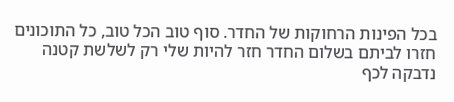בכל הפינות הרחוקות של החדר. סוף טוב הכל טוב, כל התוכונים חזרו לביתם בשלום החדר חזר להיות שלי רק לשלשת קטנה נדבקה לכף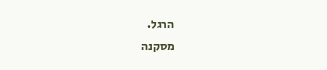הרגל.
מסקנה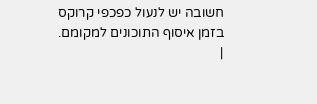חשובה יש לנעול כפכפי קרוקס בזמן איסוף התוכונים למקומם.
|